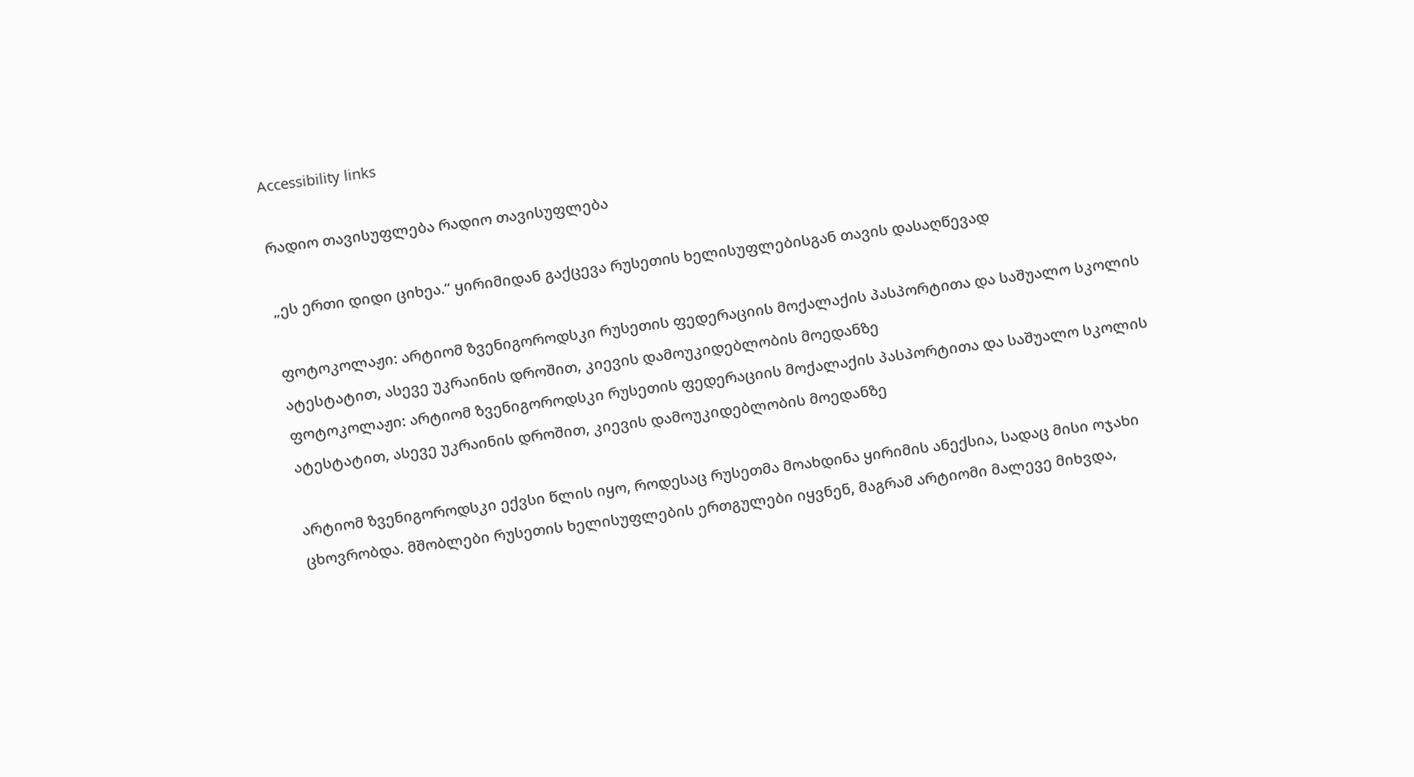Accessibility links

რადიო თავისუფლება რადიო თავისუფლება

„ეს ერთი დიდი ციხეა.“ ყირიმიდან გაქცევა რუსეთის ხელისუფლებისგან თავის დასაღწევად

ფოტოკოლაჟი: არტიომ ზვენიგოროდსკი რუსეთის ფედერაციის მოქალაქის პასპორტითა და საშუალო სკოლის ატესტატით, ასევე უკრაინის დროშით, კიევის დამოუკიდებლობის მოედანზე
ფოტოკოლაჟი: არტიომ ზვენიგოროდსკი რუსეთის ფედერაციის მოქალაქის პასპორტითა და საშუალო სკოლის ატესტატით, ასევე უკრაინის დროშით, კიევის დამოუკიდებლობის მოედანზე

არტიომ ზვენიგოროდსკი ექვსი წლის იყო, როდესაც რუსეთმა მოახდინა ყირიმის ანექსია, სადაც მისი ოჯახი ცხოვრობდა. მშობლები რუსეთის ხელისუფლების ერთგულები იყვნენ, მაგრამ არტიომი მალევე მიხვდა,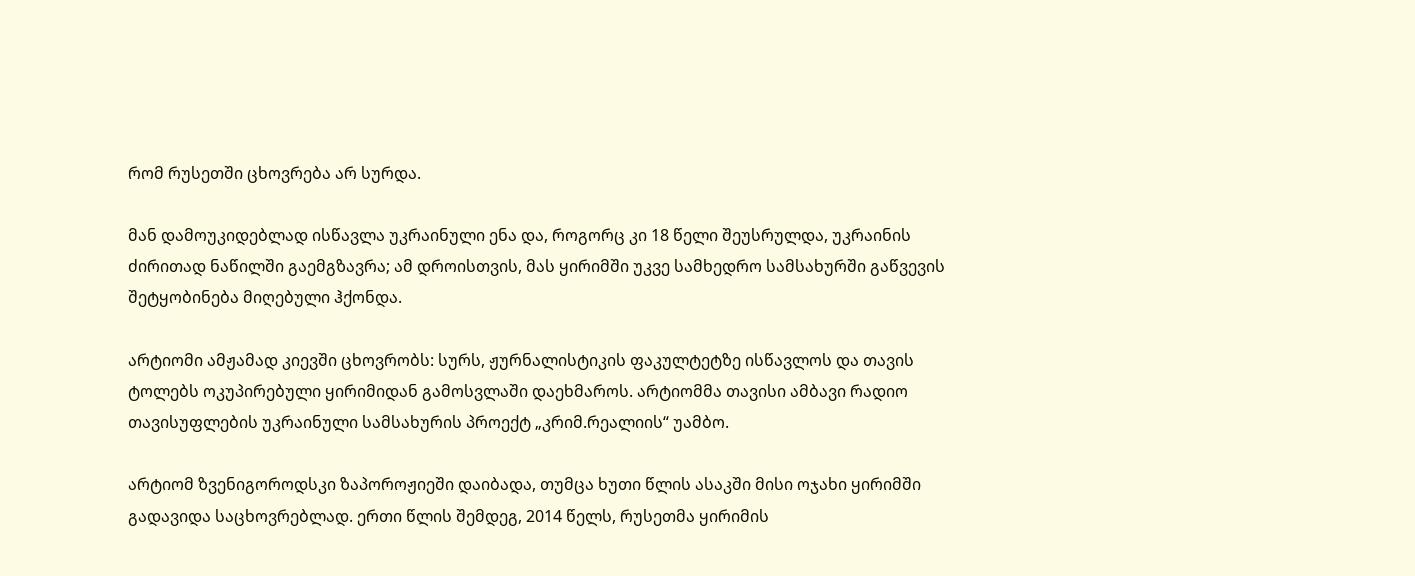რომ რუსეთში ცხოვრება არ სურდა.

მან დამოუკიდებლად ისწავლა უკრაინული ენა და, როგორც კი 18 წელი შეუსრულდა, უკრაინის ძირითად ნაწილში გაემგზავრა; ამ დროისთვის, მას ყირიმში უკვე სამხედრო სამსახურში გაწვევის შეტყობინება მიღებული ჰქონდა.

არტიომი ამჟამად კიევში ცხოვრობს: სურს, ჟურნალისტიკის ფაკულტეტზე ისწავლოს და თავის ტოლებს ოკუპირებული ყირიმიდან გამოსვლაში დაეხმაროს. არტიომმა თავისი ამბავი რადიო თავისუფლების უკრაინული სამსახურის პროექტ „კრიმ.რეალიის“ უამბო.

არტიომ ზვენიგოროდსკი ზაპოროჟიეში დაიბადა, თუმცა ხუთი წლის ასაკში მისი ოჯახი ყირიმში გადავიდა საცხოვრებლად. ერთი წლის შემდეგ, 2014 წელს, რუსეთმა ყირიმის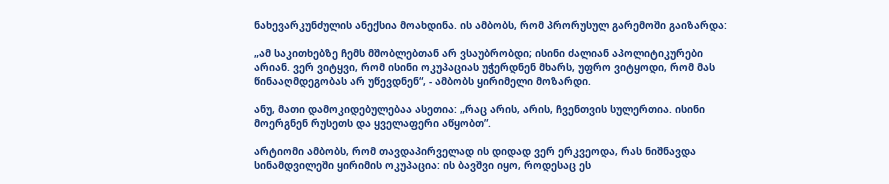ნახევარკუნძულის ანექსია მოახდინა. ის ამბობს, რომ პრორუსულ გარემოში გაიზარდა:

„ამ საკითხებზე ჩემს მშობლებთან არ ვსაუბრობდი; ისინი ძალიან აპოლიტიკურები არიან. ვერ ვიტყვი, რომ ისინი ოკუპაციას უჭერდნენ მხარს, უფრო ვიტყოდი, რომ მას წინააღმდეგობას არ უწევდნენ“, - ამბობს ყირიმელი მოზარდი.

ანუ, მათი დამოკიდებულებაა ასეთია: „რაც არის, არის, ჩვენთვის სულერთია. ისინი მოერგნენ რუსეთს და ყველაფერი აწყობთ”.

არტიომი ამბობს, რომ თავდაპირველად ის დიდად ვერ ერკვეოდა, რას ნიშნავდა სინამდვილეში ყირიმის ოკუპაცია: ის ბავშვი იყო, როდესაც ეს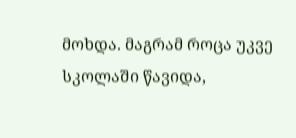მოხდა. მაგრამ როცა უკვე სკოლაში წავიდა,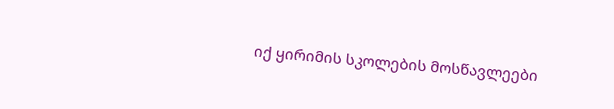იქ ყირიმის სკოლების მოსწავლეები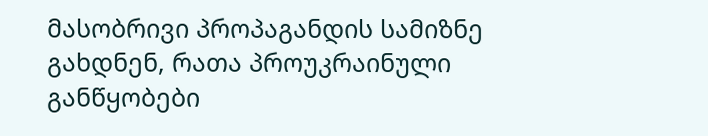მასობრივი პროპაგანდის სამიზნე გახდნენ, რათა პროუკრაინული განწყობები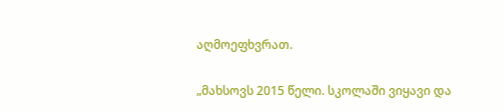აღმოეფხვრათ.

„მახსოვს 2015 წელი. სკოლაში ვიყავი და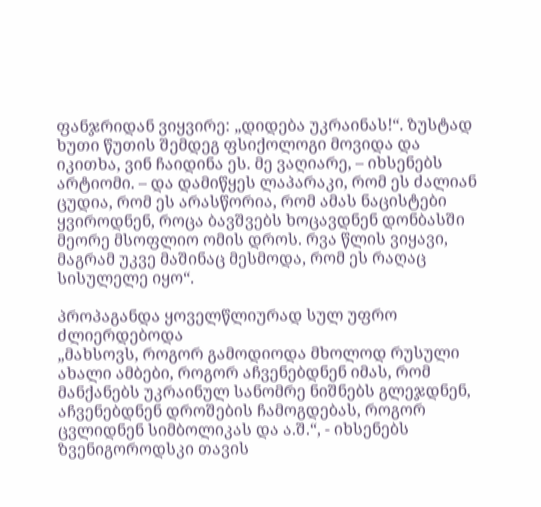ფანჯრიდან ვიყვირე: „დიდება უკრაინას!“. ზუსტად ხუთი წუთის შემდეგ ფსიქოლოგი მოვიდა და იკითხა, ვინ ჩაიდინა ეს. მე ვაღიარე, – იხსენებს არტიომი. – და დამიწყეს ლაპარაკი, რომ ეს ძალიან ცუდია, რომ ეს არასწორია, რომ ამას ნაცისტები ყვიროდნენ, როცა ბავშვებს ხოცავდნენ დონბასში მეორე მსოფლიო ომის დროს. რვა წლის ვიყავი, მაგრამ უკვე მაშინაც მესმოდა, რომ ეს რაღაც სისულელე იყო“.

პროპაგანდა ყოველწლიურად სულ უფრო ძლიერდებოდა
„მახსოვს, როგორ გამოდიოდა მხოლოდ რუსული ახალი ამბები, როგორ აჩვენებდნენ იმას, რომ მანქანებს უკრაინულ სანომრე ნიშნებს გლეჯდნენ, აჩვენებდნენ დროშების ჩამოგდებას, როგორ ცვლიდნენ სიმბოლიკას და ა.შ.“, - იხსენებს ზვენიგოროდსკი თავის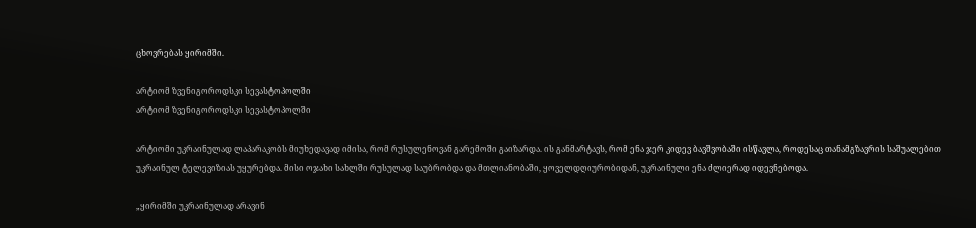ცხოვრებას ყირიმში.

არტიომ ზვენიგოროდსკი სევასტოპოლში
არტიომ ზვენიგოროდსკი სევასტოპოლში

არტიომი უკრაინულად ლაპარაკობს მიუხედავად იმისა, რომ რუსულენოვან გარემოში გაიზარდა. ის განმარტავს, რომ ენა ჯერ კიდევ ბავშვობაში ისწავლა, როდესაც თანამგზავრის საშუალებით უკრაინულ ტელევიზიას უყურებდა. მისი ოჯახი სახლში რუსულად საუბრობდა და მთლიანობაში, ყოველდღიურობიდან, უკრაინული ენა ძლიერად იდევნებოდა.

„ყირიმში უკრაინულად არავინ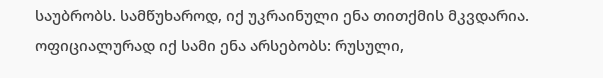საუბრობს. სამწუხაროდ, იქ უკრაინული ენა თითქმის მკვდარია. ოფიციალურად იქ სამი ენა არსებობს: რუსული,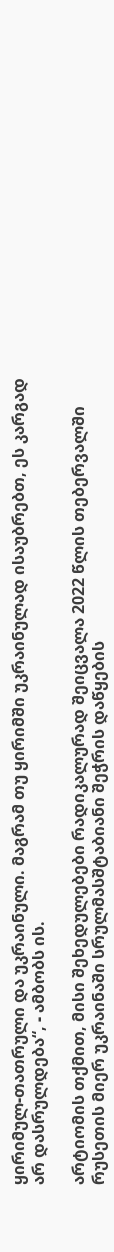ყირიმულ-თათრული და უკრაინული. მაგრამ თუ ყირიმში უკრაინულად ისაუბრებთ, ეს კარგად არ დასრულდება“, - ამბობს ის.

არტიომის თქმით, მისი შეხედულებები რადიკალურად შეიცვალა 2022 წლის თებერვალში რუსეთის მიერ უკრაინაში სრულმასშტაბიანი შეჭრის დაწყების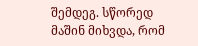შემდეგ. სწორედ მაშინ მიხვდა, რომ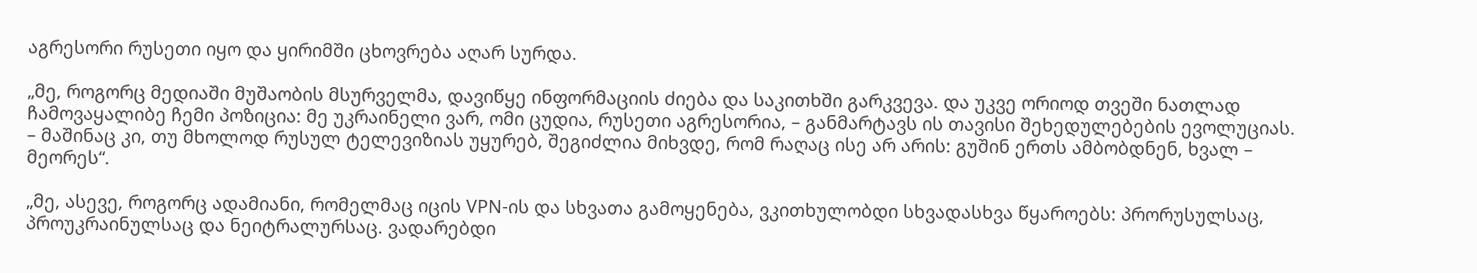აგრესორი რუსეთი იყო და ყირიმში ცხოვრება აღარ სურდა.

„მე, როგორც მედიაში მუშაობის მსურველმა, დავიწყე ინფორმაციის ძიება და საკითხში გარკვევა. და უკვე ორიოდ თვეში ნათლად ჩამოვაყალიბე ჩემი პოზიცია: მე უკრაინელი ვარ, ომი ცუდია, რუსეთი აგრესორია, – განმარტავს ის თავისი შეხედულებების ევოლუციას. – მაშინაც კი, თუ მხოლოდ რუსულ ტელევიზიას უყურებ, შეგიძლია მიხვდე, რომ რაღაც ისე არ არის: გუშინ ერთს ამბობდნენ, ხვალ – მეორეს“.

„მე, ასევე, როგორც ადამიანი, რომელმაც იცის VPN-ის და სხვათა გამოყენება, ვკითხულობდი სხვადასხვა წყაროებს: პრორუსულსაც, პროუკრაინულსაც და ნეიტრალურსაც. ვადარებდი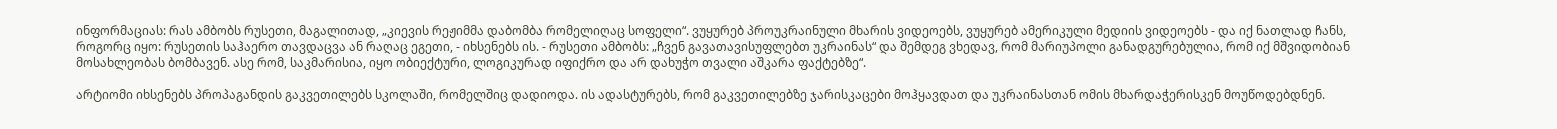ინფორმაციას: რას ამბობს რუსეთი, მაგალითად, „კიევის რეჟიმმა დაბომბა რომელიღაც სოფელი“. ვუყურებ პროუკრაინული მხარის ვიდეოებს, ვუყურებ ამერიკული მედიის ვიდეოებს - და იქ ნათლად ჩანს, როგორც იყო: რუსეთის საჰაერო თავდაცვა ან რაღაც ეგეთი, - იხსენებს ის. - რუსეთი ამბობს: „ჩვენ გავათავისუფლებთ უკრაინას“ და შემდეგ ვხედავ, რომ მარიუპოლი განადგურებულია, რომ იქ მშვიდობიან მოსახლეობას ბომბავენ. ასე რომ, საკმარისია, იყო ობიექტური, ლოგიკურად იფიქრო და არ დახუჭო თვალი აშკარა ფაქტებზე“.

არტიომი იხსენებს პროპაგანდის გაკვეთილებს სკოლაში, რომელშიც დადიოდა. ის ადასტურებს, რომ გაკვეთილებზე ჯარისკაცები მოჰყავდათ და უკრაინასთან ომის მხარდაჭერისკენ მოუწოდებდნენ.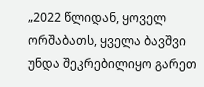„2022 წლიდან, ყოველ ორშაბათს, ყველა ბავშვი უნდა შეკრებილიყო გარეთ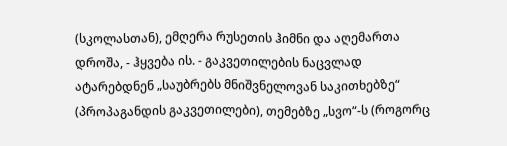(სკოლასთან), ემღერა რუსეთის ჰიმნი და აღემართა დროშა, - ჰყვება ის. - გაკვეთილების ნაცვლად ატარებდნენ „საუბრებს მნიშვნელოვან საკითხებზე“ (პროპაგანდის გაკვეთილები), თემებზე „სვო“-ს (როგორც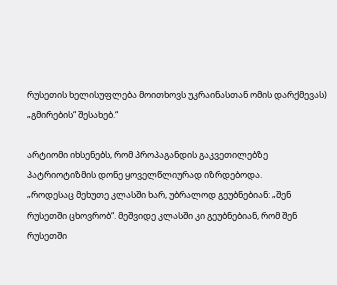რუსეთის ხელისუფლება მოითხოვს უკრაინასთან ომის დარქმევას) „გმირების“ შესახებ.“

არტიომი იხსენებს, რომ პროპაგანდის გაკვეთილებზე პატრიოტიზმის დონე ყოველწლიურად იზრდებოდა.
„როდესაც მეხუთე კლასში ხარ, უბრალოდ გეუბნებიან: „შენ რუსეთში ცხოვრობ“. მეშვიდე კლასში კი გეუბნებიან, რომ შენ რუსეთში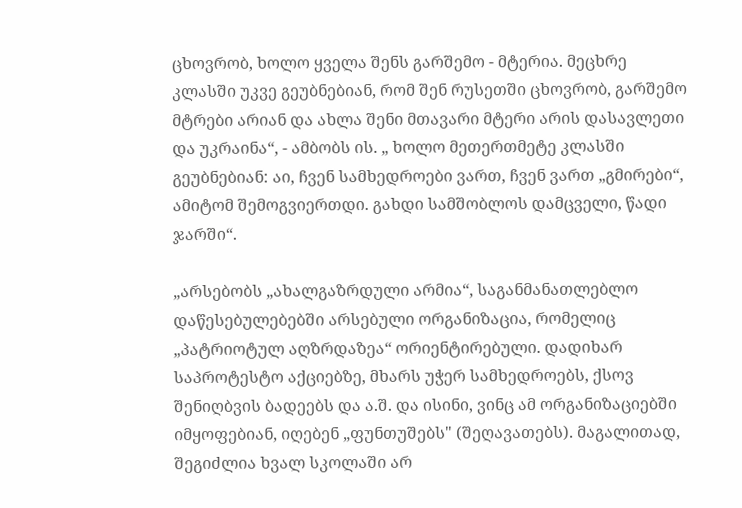ცხოვრობ, ხოლო ყველა შენს გარშემო - მტერია. მეცხრე კლასში უკვე გეუბნებიან, რომ შენ რუსეთში ცხოვრობ, გარშემო მტრები არიან და ახლა შენი მთავარი მტერი არის დასავლეთი და უკრაინა“, - ამბობს ის. „ ხოლო მეთერთმეტე კლასში გეუბნებიან: აი, ჩვენ სამხედროები ვართ, ჩვენ ვართ „გმირები“, ამიტომ შემოგვიერთდი. გახდი სამშობლოს დამცველი, წადი ჯარში“.

„არსებობს „ახალგაზრდული არმია“, საგანმანათლებლო დაწესებულებებში არსებული ორგანიზაცია, რომელიც „პატრიოტულ აღზრდაზეა“ ორიენტირებული. დადიხარ საპროტესტო აქციებზე, მხარს უჭერ სამხედროებს, ქსოვ შენიღბვის ბადეებს და ა.შ. და ისინი, ვინც ამ ორგანიზაციებში იმყოფებიან, იღებენ „ფუნთუშებს" (შეღავათებს). მაგალითად, შეგიძლია ხვალ სკოლაში არ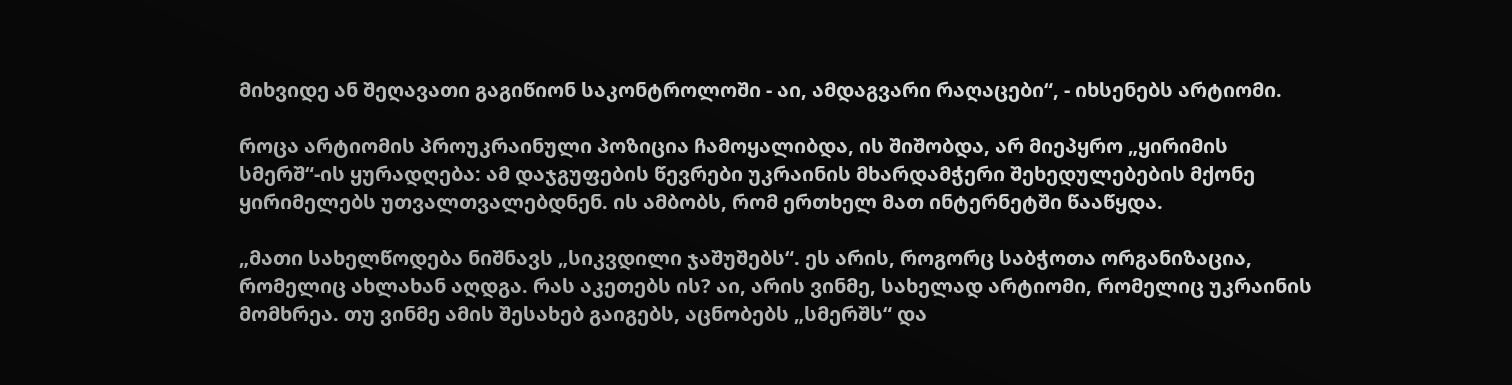მიხვიდე ან შეღავათი გაგიწიონ საკონტროლოში - აი, ამდაგვარი რაღაცები“, - იხსენებს არტიომი.

როცა არტიომის პროუკრაინული პოზიცია ჩამოყალიბდა, ის შიშობდა, არ მიეპყრო „ყირიმის სმერშ“-ის ყურადღება: ამ დაჯგუფების წევრები უკრაინის მხარდამჭერი შეხედულებების მქონე ყირიმელებს უთვალთვალებდნენ. ის ამბობს, რომ ერთხელ მათ ინტერნეტში წააწყდა.

„მათი სახელწოდება ნიშნავს „სიკვდილი ჯაშუშებს“. ეს არის, როგორც საბჭოთა ორგანიზაცია, რომელიც ახლახან აღდგა. რას აკეთებს ის? აი, არის ვინმე, სახელად არტიომი, რომელიც უკრაინის მომხრეა. თუ ვინმე ამის შესახებ გაიგებს, აცნობებს „სმერშს“ და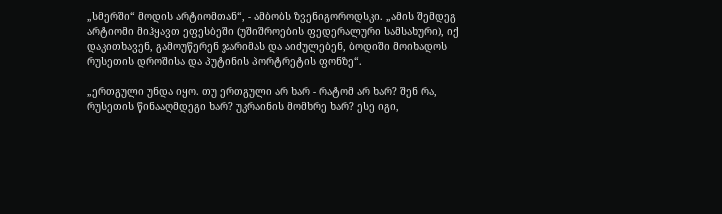„სმერში“ მოდის არტიომთან“, - ამბობს ზვენიგოროდსკი. „ამის შემდეგ არტიომი მიჰყავთ ეფესბეში (უშიშროების ფედერალური სამსახური), იქ დაკითხავენ, გამოუწერენ ჯარიმას და აიძულებენ, ბოდიში მოიხადოს რუსეთის დროშისა და პუტინის პორტრეტის ფონზე“.

„ერთგული უნდა იყო. თუ ერთგული არ ხარ - რატომ არ ხარ? შენ რა, რუსეთის წინააღმდეგი ხარ? უკრაინის მომხრე ხარ? ესე იგი,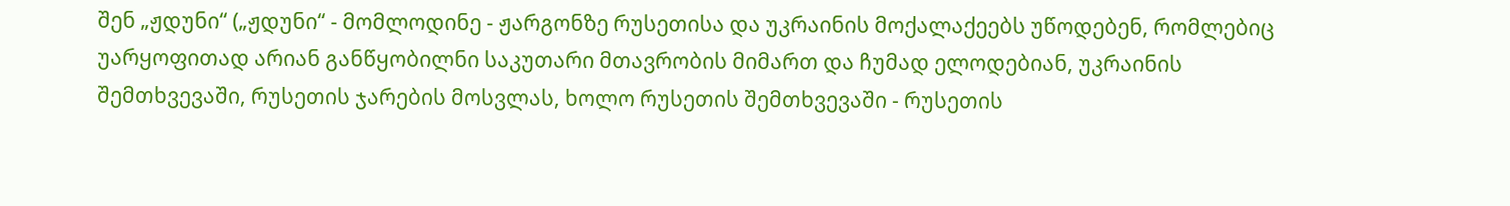შენ „ჟდუნი“ („ჟდუნი“ - მომლოდინე - ჟარგონზე რუსეთისა და უკრაინის მოქალაქეებს უწოდებენ, რომლებიც უარყოფითად არიან განწყობილნი საკუთარი მთავრობის მიმართ და ჩუმად ელოდებიან, უკრაინის შემთხვევაში, რუსეთის ჯარების მოსვლას, ხოლო რუსეთის შემთხვევაში - რუსეთის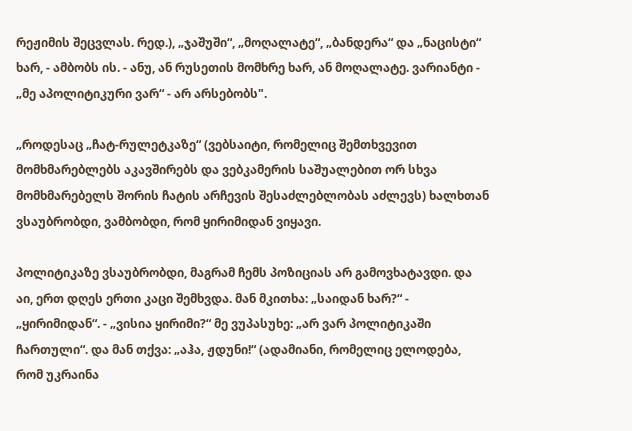რეჟიმის შეცვლას. რედ.), „ჯაშუში“, „მოღალატე“, „ბანდერა“ და „ნაცისტი“ ხარ, - ამბობს ის. - ანუ, ან რუსეთის მომხრე ხარ, ან მოღალატე. ვარიანტი - „მე აპოლიტიკური ვარ“ - არ არსებობს".

„როდესაც „ჩატ-რულეტკაზე“ (ვებსაიტი, რომელიც შემთხვევით მომხმარებლებს აკავშირებს და ვებკამერის საშუალებით ორ სხვა მომხმარებელს შორის ჩატის არჩევის შესაძლებლობას აძლევს) ხალხთან ვსაუბრობდი, ვამბობდი, რომ ყირიმიდან ვიყავი.

პოლიტიკაზე ვსაუბრობდი, მაგრამ ჩემს პოზიციას არ გამოვხატავდი. და აი, ერთ დღეს ერთი კაცი შემხვდა. მან მკითხა: „საიდან ხარ?“ - „ყირიმიდან“. - „ვისია ყირიმი?“ მე ვუპასუხე: „არ ვარ პოლიტიკაში ჩართული“. და მან თქვა: „აჰა, ჟდუნი!“ (ადამიანი, რომელიც ელოდება, რომ უკრაინა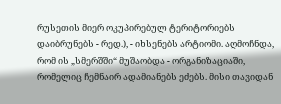რუსეთის მიერ ოკუპირებულ ტერიტორიებს დაიბრუნებს - რედ.), - იხსენებს არტიომი. აღმოჩნდა, რომ ის „სმერშში“ მუშაობდა - ორგანიზაციაში, რომელიც ჩემნაირ ადამიანებს ეძებს. მისი თავიდან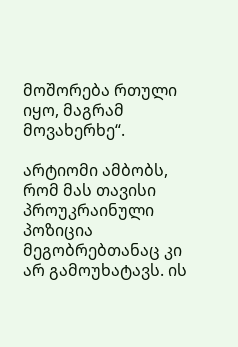მოშორება რთული იყო, მაგრამ მოვახერხე“.

არტიომი ამბობს, რომ მას თავისი პროუკრაინული პოზიცია მეგობრებთანაც კი არ გამოუხატავს. ის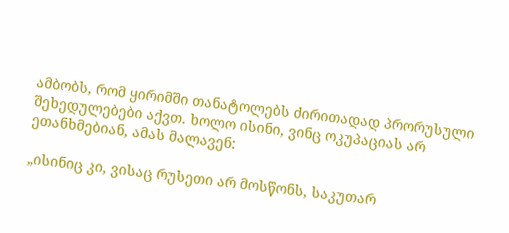ამბობს, რომ ყირიმში თანატოლებს ძირითადად პრორუსული შეხედულებები აქვთ. ხოლო ისინი, ვინც ოკუპაციას არ ეთანხმებიან, ამას მალავენ:

„ისინიც კი, ვისაც რუსეთი არ მოსწონს, საკუთარ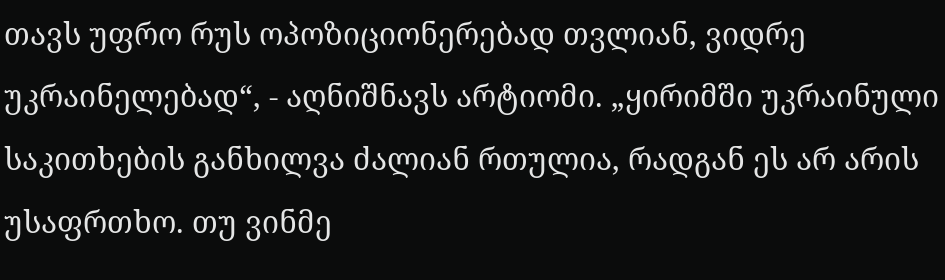თავს უფრო რუს ოპოზიციონერებად თვლიან, ვიდრე უკრაინელებად“, - აღნიშნავს არტიომი. „ყირიმში უკრაინული საკითხების განხილვა ძალიან რთულია, რადგან ეს არ არის უსაფრთხო. თუ ვინმე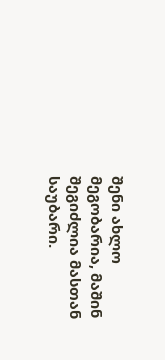შენი ახლო მეგობარია, მაშინ შეგიძლია მასთან საუბარი.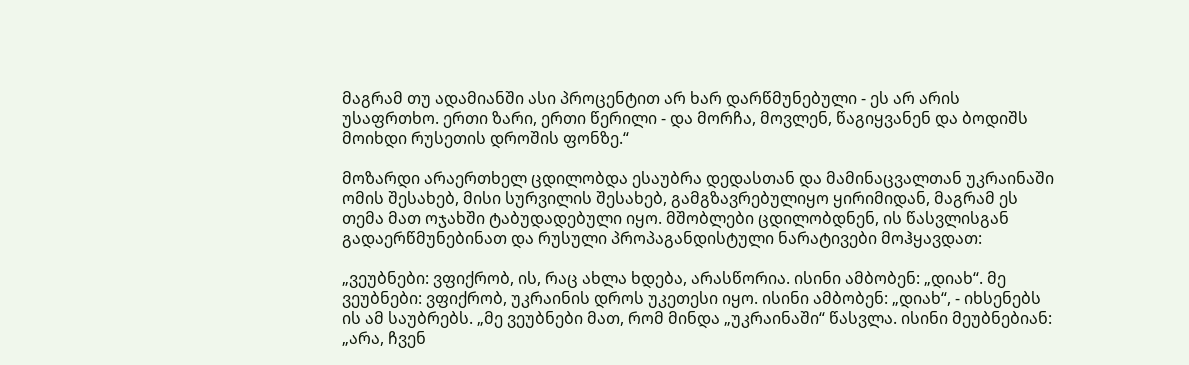მაგრამ თუ ადამიანში ასი პროცენტით არ ხარ დარწმუნებული - ეს არ არის უსაფრთხო. ერთი ზარი, ერთი წერილი - და მორჩა, მოვლენ, წაგიყვანენ და ბოდიშს მოიხდი რუსეთის დროშის ფონზე.“

მოზარდი არაერთხელ ცდილობდა ესაუბრა დედასთან და მამინაცვალთან უკრაინაში ომის შესახებ, მისი სურვილის შესახებ, გამგზავრებულიყო ყირიმიდან, მაგრამ ეს თემა მათ ოჯახში ტაბუდადებული იყო. მშობლები ცდილობდნენ, ის წასვლისგან გადაერწმუნებინათ და რუსული პროპაგანდისტული ნარატივები მოჰყავდათ:

„ვეუბნები: ვფიქრობ, ის, რაც ახლა ხდება, არასწორია. ისინი ამბობენ: „დიახ“. მე ვეუბნები: ვფიქრობ, უკრაინის დროს უკეთესი იყო. ისინი ამბობენ: „დიახ“, - იხსენებს ის ამ საუბრებს. „მე ვეუბნები მათ, რომ მინდა „უკრაინაში“ წასვლა. ისინი მეუბნებიან: „არა, ჩვენ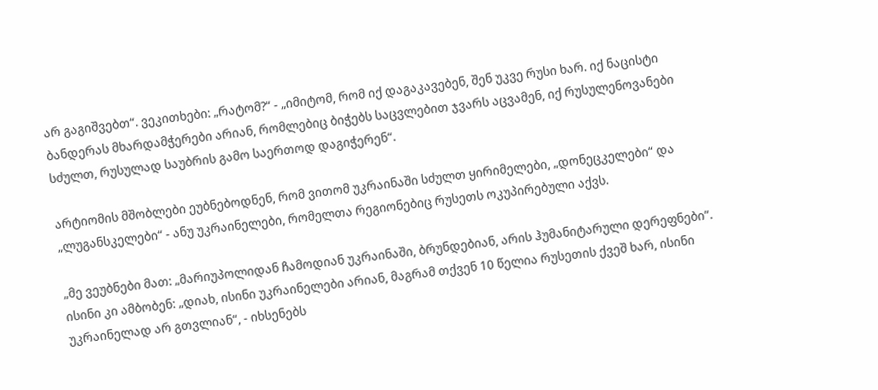არ გაგიშვებთ“. ვეკითხები: „რატომ?“ - „იმიტომ, რომ იქ დაგაკავებენ, შენ უკვე რუსი ხარ. იქ ნაცისტი ბანდერას მხარდამჭერები არიან, რომლებიც ბიჭებს საცვლებით ჯვარს აცვამენ, იქ რუსულენოვანები სძულთ, რუსულად საუბრის გამო საერთოდ დაგიჭერენ“.

არტიომის მშობლები ეუბნებოდნენ, რომ ვითომ უკრაინაში სძულთ ყირიმელები, „დონეცკელები“ და „ლუგანსკელები“ - ანუ უკრაინელები, რომელთა რეგიონებიც რუსეთს ოკუპირებული აქვს.

„მე ვეუბნები მათ: „მარიუპოლიდან ჩამოდიან უკრაინაში, ბრუნდებიან, არის ჰუმანიტარული დერეფნები“. ისინი კი ამბობენ: „დიახ, ისინი უკრაინელები არიან, მაგრამ თქვენ 10 წელია რუსეთის ქვეშ ხარ, ისინი უკრაინელად არ გთვლიან“, - იხსენებს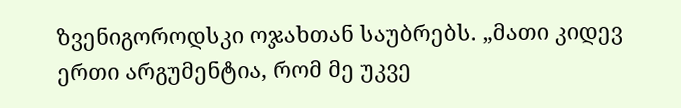ზვენიგოროდსკი ოჯახთან საუბრებს. „მათი კიდევ ერთი არგუმენტია, რომ მე უკვე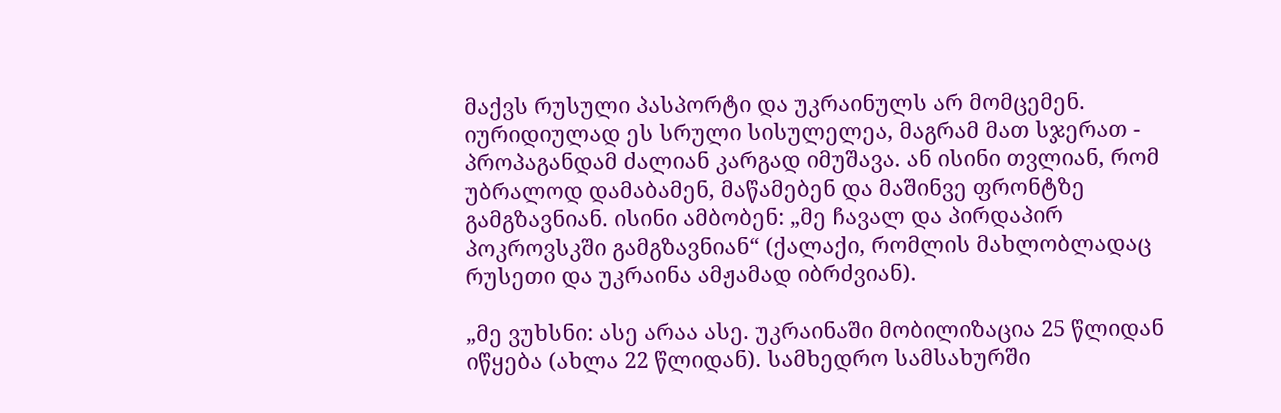მაქვს რუსული პასპორტი და უკრაინულს არ მომცემენ. იურიდიულად ეს სრული სისულელეა, მაგრამ მათ სჯერათ - პროპაგანდამ ძალიან კარგად იმუშავა. ან ისინი თვლიან, რომ უბრალოდ დამაბამენ, მაწამებენ და მაშინვე ფრონტზე გამგზავნიან. ისინი ამბობენ: „მე ჩავალ და პირდაპირ პოკროვსკში გამგზავნიან“ (ქალაქი, რომლის მახლობლადაც რუსეთი და უკრაინა ამჟამად იბრძვიან).

„მე ვუხსნი: ასე არაა ასე. უკრაინაში მობილიზაცია 25 წლიდან იწყება (ახლა 22 წლიდან). სამხედრო სამსახურში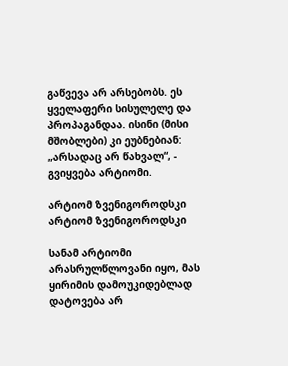გაწვევა არ არსებობს. ეს ყველაფერი სისულელე და პროპაგანდაა. ისინი (მისი მშობლები) კი ეუბნებიან: „არსადაც არ წახვალ“, - გვიყვება არტიომი.

არტიომ ზვენიგოროდსკი
არტიომ ზვენიგოროდსკი

სანამ არტიომი არასრულწლოვანი იყო, მას ყირიმის დამოუკიდებლად დატოვება არ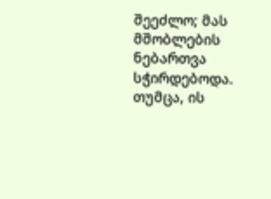შეეძლო; მას მშობლების ნებართვა სჭირდებოდა. თუმცა, ის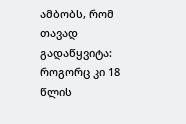ამბობს, რომ თავად გადაწყვიტა: როგორც კი 18 წლის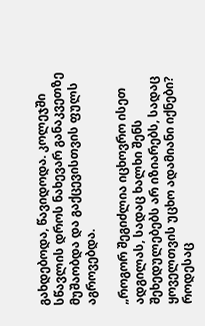გახდებოდა, წავიდოდა. კოლეჯში სწავლის დროს ნახევარ განაკვეთზე მუშაობდა და გაქცევისთვის ფულს აგროვებდა.

„როგორ შეგიძლია იცხოვრო ისეთ ადგილას, სადაც ხალხი შენს შეხედულებებს არ იზიარებს, სადაც ყოველთვის უცხო ადამიანი იქნები? როდესაც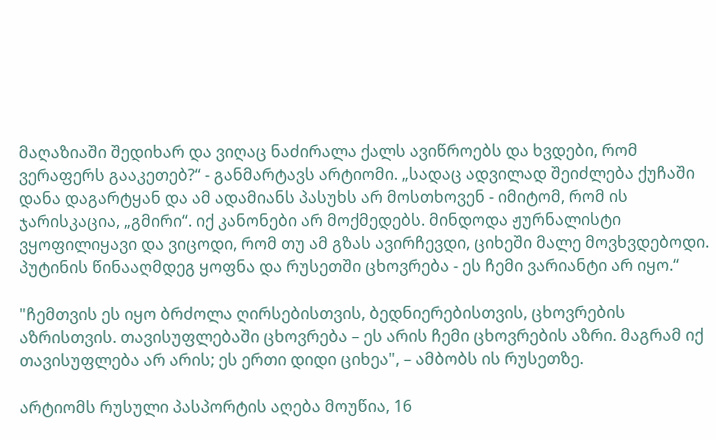მაღაზიაში შედიხარ და ვიღაც ნაძირალა ქალს ავიწროებს და ხვდები, რომ ვერაფერს გააკეთებ?“ - განმარტავს არტიომი. „სადაც ადვილად შეიძლება ქუჩაში დანა დაგარტყან და ამ ადამიანს პასუხს არ მოსთხოვენ - იმიტომ, რომ ის ჯარისკაცია, „გმირი“. იქ კანონები არ მოქმედებს. მინდოდა ჟურნალისტი ვყოფილიყავი და ვიცოდი, რომ თუ ამ გზას ავირჩევდი, ციხეში მალე მოვხვდებოდი. პუტინის წინააღმდეგ ყოფნა და რუსეთში ცხოვრება - ეს ჩემი ვარიანტი არ იყო.“

"ჩემთვის ეს იყო ბრძოლა ღირსებისთვის, ბედნიერებისთვის, ცხოვრების აზრისთვის. თავისუფლებაში ცხოვრება – ეს არის ჩემი ცხოვრების აზრი. მაგრამ იქ თავისუფლება არ არის; ეს ერთი დიდი ციხეა", – ამბობს ის რუსეთზე.

არტიომს რუსული პასპორტის აღება მოუწია, 16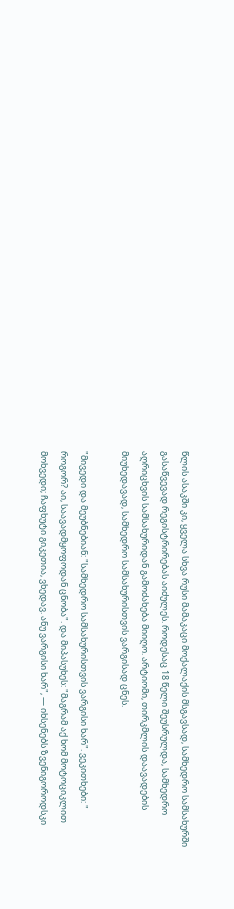წლის ასაკში კი, ყველა სხვა რუსი მამაკაცი მოქალაქის მსგავსად, სამხედრო სამსახურში გასაწვევად რეგისტრირებას აიძულეს. როდესაც 18 წელი შეუსრულდა, სამხედრო აღრიცხვის სამსახურიდან გამოძახება მიიღო. არტიომი, თირკმლის დაავადების მიუხედავად, სამხედრო სამსახურისთვის ვარგისად ცნეს.

"მივედი და მეუბნებიან: "სამხედრო სამსახურისთვის ვარგისი ხარ". ვეკითხები: " როგორ? აი, საავადმყოფოდან ცნობა". და მიპასუხეს: "მაგრამ აქ ხომ მოტოციკლით მოხვედი; ჩაფხუტი გიკეთია, ვხედავ. ანუ ვარგისი ხარ", — იხსენებს ზვენიგოროდსკი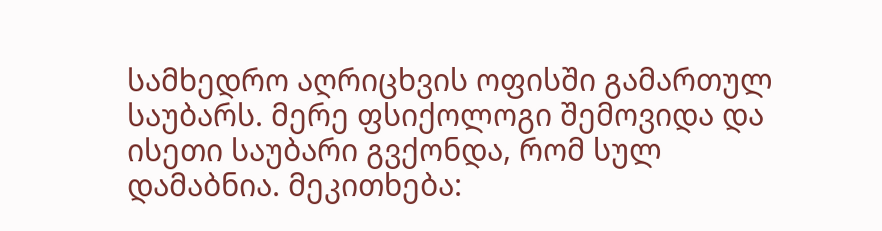სამხედრო აღრიცხვის ოფისში გამართულ საუბარს. მერე ფსიქოლოგი შემოვიდა და ისეთი საუბარი გვქონდა, რომ სულ დამაბნია. მეკითხება: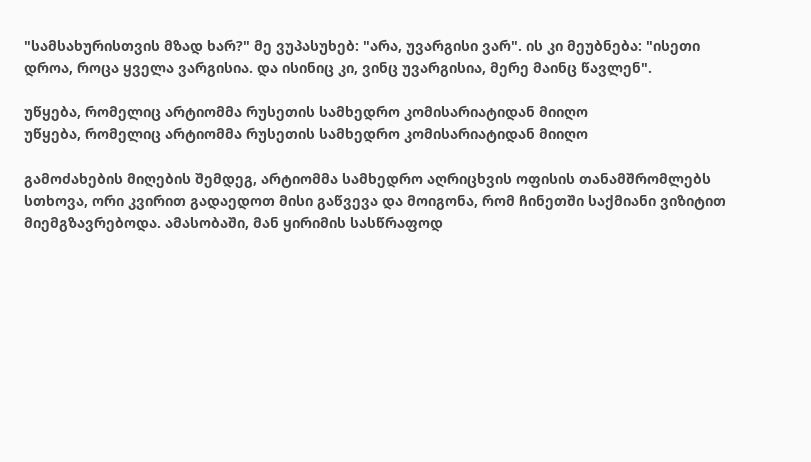"სამსახურისთვის მზად ხარ?" მე ვუპასუხებ: "არა, უვარგისი ვარ". ის კი მეუბნება: "ისეთი დროა, როცა ყველა ვარგისია. და ისინიც კი, ვინც უვარგისია, მერე მაინც წავლენ".

უწყება, რომელიც არტიომმა რუსეთის სამხედრო კომისარიატიდან მიიღო
უწყება, რომელიც არტიომმა რუსეთის სამხედრო კომისარიატიდან მიიღო

გამოძახების მიღების შემდეგ, არტიომმა სამხედრო აღრიცხვის ოფისის თანამშრომლებს სთხოვა, ორი კვირით გადაედოთ მისი გაწვევა და მოიგონა, რომ ჩინეთში საქმიანი ვიზიტით მიემგზავრებოდა. ამასობაში, მან ყირიმის სასწრაფოდ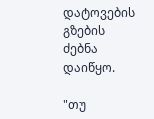დატოვების გზების ძებნა დაიწყო.

"თუ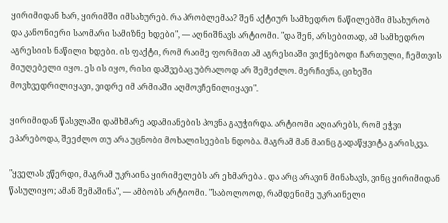ყირიმიდან ხარ, ყირიმში იმსახურებ. რა პრობლემაა? შენ აქტიურ სამხედრო ნაწილებში მსახურობ და კანონიერი საომარი სამიზნე ხდები", — აღნიშნავს არტიომი. "და შენ, არსებითად, ამ სამხედრო აგრესიის ნაწილი ხდები. ის ფაქტი, რომ რაიმე ფორმით ამ აგრესიაში ვიქნებოდი ჩართული, ჩემთვის მიუღებელი იყო. ეს ის იყო, რისი დაშვებაც უბრალოდ არ შემეძლო. მერჩივნა, ციხეში მოვხვედრილიყავი, ვიდრე იმ არმიაში აღმოვჩენილიყავი".

ყირიმიდან წასვლაში დამხმარე ადამიანების პოვნა გაუჭირდა. არტიომი აღიარებს, რომ ეჭვი ეპარებოდა, შეეძლო თუ არა უცნობი მოხალისეების ნდობა. მაგრამ მან მაინც გადაწყვიტა გარისკვა.

"ყველას ვწერდი, მაგრამ უკრაინა ყირიმელებს არ ეხმარება . და არც არავინ მინახავს, ვინც ყირიმიდან წასულიყო; ამან შემაშინა", — ამბობს არტიომი. "საბოლოოდ, რამდენიმე უკრაინელი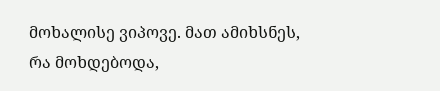მოხალისე ვიპოვე. მათ ამიხსნეს, რა მოხდებოდა,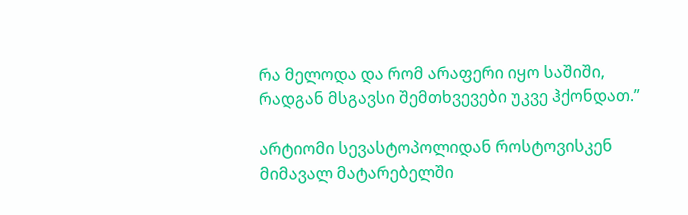რა მელოდა და რომ არაფერი იყო საშიში, რადგან მსგავსი შემთხვევები უკვე ჰქონდათ.”

არტიომი სევასტოპოლიდან როსტოვისკენ მიმავალ მატარებელში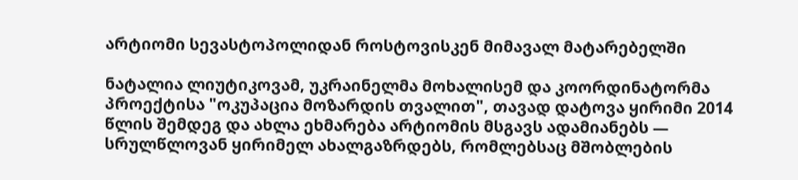არტიომი სევასტოპოლიდან როსტოვისკენ მიმავალ მატარებელში

ნატალია ლიუტიკოვამ, უკრაინელმა მოხალისემ და კოორდინატორმა პროექტისა "ოკუპაცია მოზარდის თვალით", თავად დატოვა ყირიმი 2014 წლის შემდეგ და ახლა ეხმარება არტიომის მსგავს ადამიანებს — სრულწლოვან ყირიმელ ახალგაზრდებს, რომლებსაც მშობლების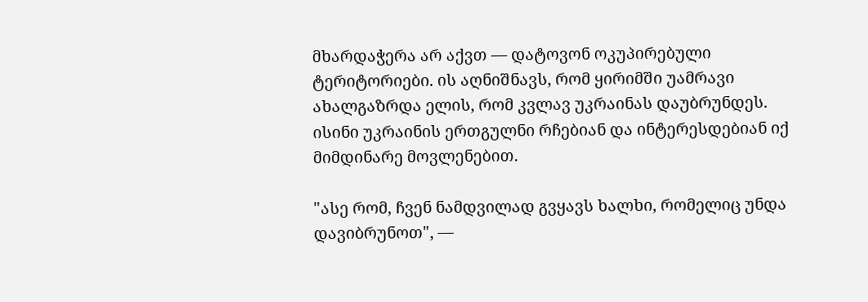მხარდაჭერა არ აქვთ — დატოვონ ოკუპირებული ტერიტორიები. ის აღნიშნავს, რომ ყირიმში უამრავი ახალგაზრდა ელის, რომ კვლავ უკრაინას დაუბრუნდეს. ისინი უკრაინის ერთგულნი რჩებიან და ინტერესდებიან იქ მიმდინარე მოვლენებით.

"ასე რომ, ჩვენ ნამდვილად გვყავს ხალხი, რომელიც უნდა დავიბრუნოთ", —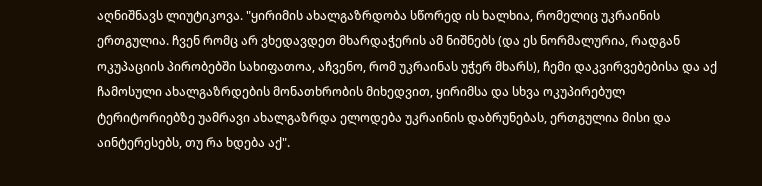აღნიშნავს ლიუტიკოვა. "ყირიმის ახალგაზრდობა სწორედ ის ხალხია, რომელიც უკრაინის ერთგულია. ჩვენ რომც არ ვხედავდეთ მხარდაჭერის ამ ნიშნებს (და ეს ნორმალურია, რადგან ოკუპაციის პირობებში სახიფათოა, აჩვენო, რომ უკრაინას უჭერ მხარს), ჩემი დაკვირვებებისა და აქ ჩამოსული ახალგაზრდების მონათხრობის მიხედვით, ყირიმსა და სხვა ოკუპირებულ ტერიტორიებზე უამრავი ახალგაზრდა ელოდება უკრაინის დაბრუნებას, ერთგულია მისი და აინტერესებს, თუ რა ხდება აქ".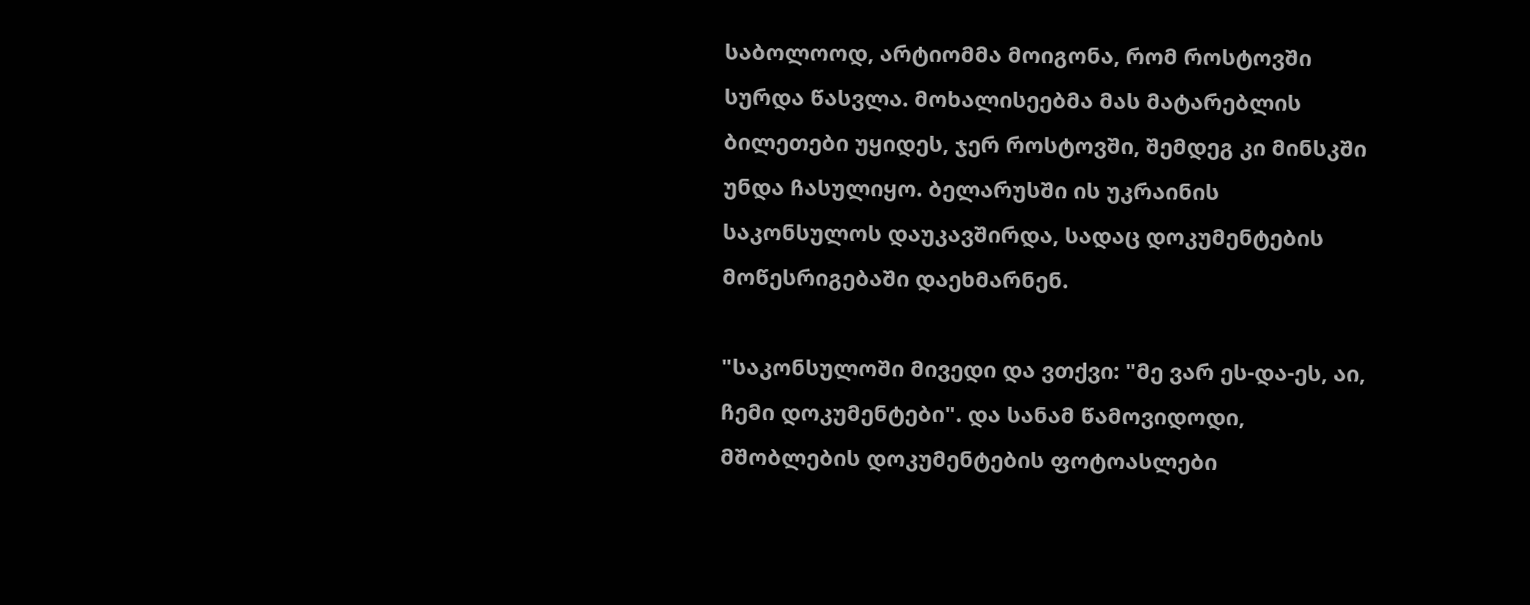საბოლოოდ, არტიომმა მოიგონა, რომ როსტოვში სურდა წასვლა. მოხალისეებმა მას მატარებლის ბილეთები უყიდეს, ჯერ როსტოვში, შემდეგ კი მინსკში უნდა ჩასულიყო. ბელარუსში ის უკრაინის საკონსულოს დაუკავშირდა, სადაც დოკუმენტების მოწესრიგებაში დაეხმარნენ.

"საკონსულოში მივედი და ვთქვი: "მე ვარ ეს-და-ეს, აი, ჩემი დოკუმენტები". და სანამ წამოვიდოდი, მშობლების დოკუმენტების ფოტოასლები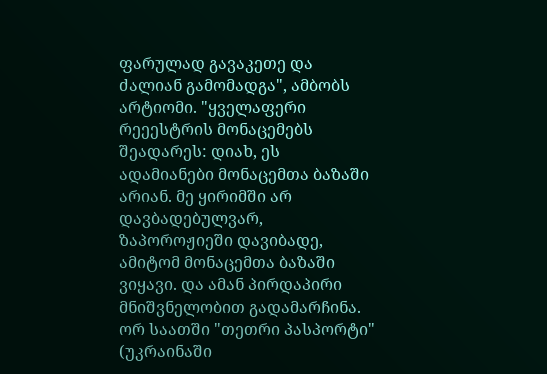ფარულად გავაკეთე და ძალიან გამომადგა", ამბობს არტიომი. "ყველაფერი რეეესტრის მონაცემებს შეადარეს: დიახ, ეს ადამიანები მონაცემთა ბაზაში არიან. მე ყირიმში არ დავბადებულვარ, ზაპოროჟიეში დავიბადე, ამიტომ მონაცემთა ბაზაში ვიყავი. და ამან პირდაპირი მნიშვნელობით გადამარჩინა. ორ საათში "თეთრი პასპორტი" (უკრაინაში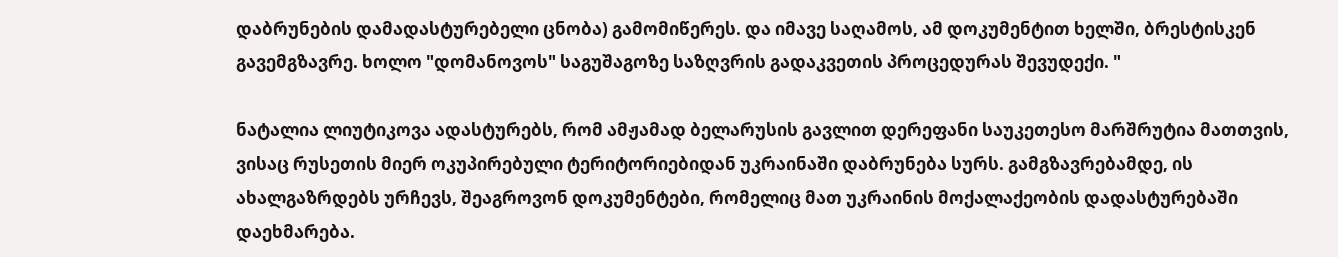დაბრუნების დამადასტურებელი ცნობა) გამომიწერეს. და იმავე საღამოს, ამ დოკუმენტით ხელში, ბრესტისკენ გავემგზავრე. ხოლო "დომანოვოს" საგუშაგოზე საზღვრის გადაკვეთის პროცედურას შევუდექი. "

ნატალია ლიუტიკოვა ადასტურებს, რომ ამჟამად ბელარუსის გავლით დერეფანი საუკეთესო მარშრუტია მათთვის, ვისაც რუსეთის მიერ ოკუპირებული ტერიტორიებიდან უკრაინაში დაბრუნება სურს. გამგზავრებამდე, ის ახალგაზრდებს ურჩევს, შეაგროვონ დოკუმენტები, რომელიც მათ უკრაინის მოქალაქეობის დადასტურებაში დაეხმარება.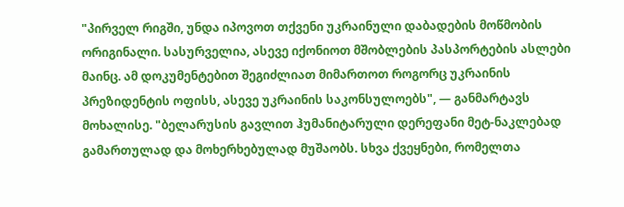"პირველ რიგში, უნდა იპოვოთ თქვენი უკრაინული დაბადების მოწმობის ორიგინალი. სასურველია, ასევე იქონიოთ მშობლების პასპორტების ასლები მაინც. ამ დოკუმენტებით შეგიძლიათ მიმართოთ როგორც უკრაინის პრეზიდენტის ოფისს, ასევე უკრაინის საკონსულოებს", — განმარტავს მოხალისე. "ბელარუსის გავლით ჰუმანიტარული დერეფანი მეტ-ნაკლებად გამართულად და მოხერხებულად მუშაობს. სხვა ქვეყნები, რომელთა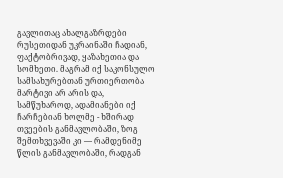გავლითაც ახალგაზრდები რუსეთიდან უკრაინაში ჩადიან, ფაქტობრივად, ყაზახეთია და სომხეთი. მაგრამ იქ საკონსულო სამსახურებთან ურთიერთობა მარტივი არ არის და, სამწუხაროდ, ადამიანები იქ ჩარჩებიან ხოლმე - ხშირად თვეების განმავლობაში, ზოგ შემთხვევაში კი — რამდენიმე წლის განმავლობაში, რადგან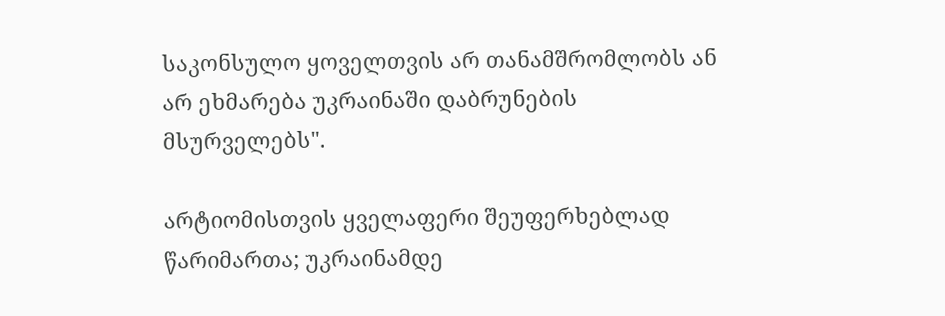საკონსულო ყოველთვის არ თანამშრომლობს ან არ ეხმარება უკრაინაში დაბრუნების მსურველებს".

არტიომისთვის ყველაფერი შეუფერხებლად წარიმართა; უკრაინამდე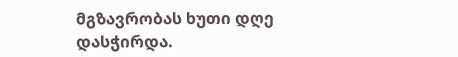მგზავრობას ხუთი დღე დასჭირდა.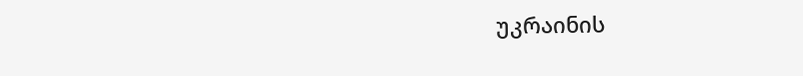უკრაინის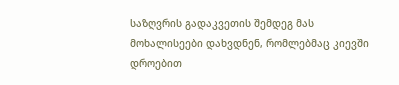საზღვრის გადაკვეთის შემდეგ მას მოხალისეები დახვდნენ, რომლებმაც კიევში დროებით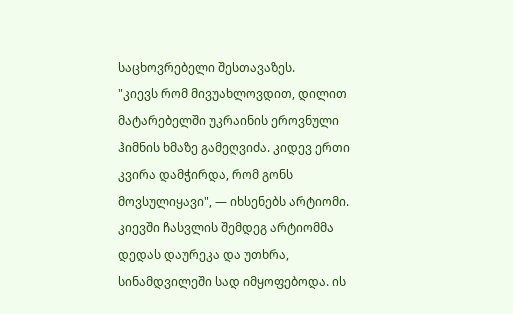საცხოვრებელი შესთავაზეს.
"კიევს რომ მივუახლოვდით, დილით მატარებელში უკრაინის ეროვნული ჰიმნის ხმაზე გამეღვიძა. კიდევ ერთი კვირა დამჭირდა, რომ გონს მოვსულიყავი", — იხსენებს არტიომი.
კიევში ჩასვლის შემდეგ არტიომმა დედას დაურეკა და უთხრა, სინამდვილეში სად იმყოფებოდა. ის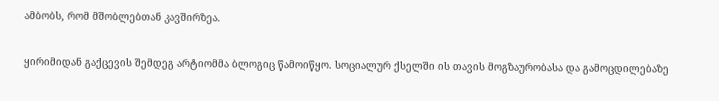ამბობს, რომ მშობლებთან კავშირზეა.

ყირიმიდან გაქცევის შემდეგ არტიომმა ბლოგიც წამოიწყო. სოციალურ ქსელში ის თავის მოგზაურობასა და გამოცდილებაზე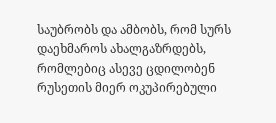საუბრობს და ამბობს, რომ სურს დაეხმაროს ახალგაზრდებს, რომლებიც ასევე ცდილობენ რუსეთის მიერ ოკუპირებული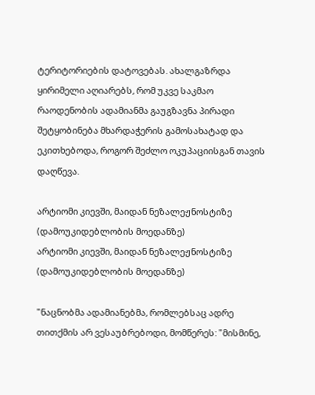ტერიტორიების დატოვებას. ახალგაზრდა ყირიმელი აღიარებს, რომ უკვე საკმაო რაოდენობის ადამიანმა გაუგზავნა პირადი შეტყობინება მხარდაჭერის გამოსახატად და ეკითხებოდა, როგორ შეძლო ოკუპაციისგან თავის დაღწევა.

არტიომი კიევში, მაიდან ნეზალეჟნოსტიზე (დამოუკიდებლობის მოედანზე)
არტიომი კიევში, მაიდან ნეზალეჟნოსტიზე (დამოუკიდებლობის მოედანზე)

"ნაცნობმა ადამიანებმა, რომლებსაც ადრე თითქმის არ ვესაუბრებოდი, მომწერეს: "მისმინე,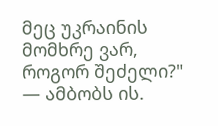მეც უკრაინის მომხრე ვარ, როგორ შეძელი?" — ამბობს ის.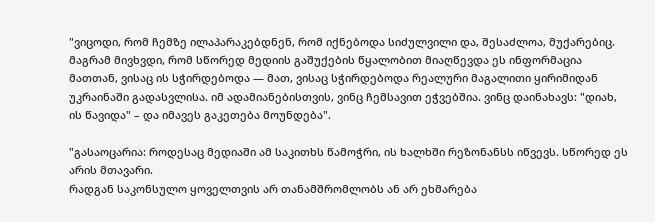"ვიცოდი, რომ ჩემზე ილაპარაკებდნენ, რომ იქნებოდა სიძულვილი და, შესაძლოა, მუქარებიც. მაგრამ მივხვდი, რომ სწორედ მედიის გაშუქების წყალობით მიაღწევდა ეს ინფორმაცია მათთან, ვისაც ის სჭირდებოდა — მათ, ვისაც სჭირდებოდა რეალური მაგალითი ყირიმიდან უკრაინაში გადასვლისა. იმ ადამიანებისთვის, ვინც ჩემსავით ეჭვებშია. ვინც დაინახავს: "დიახ, ის წავიდა" – და იმავეს გაკეთება მოუნდება".

"გასაოცარია: როდესაც მედიაში ამ საკითხს წამოჭრი, ის ხალხში რეზონანსს იწვევს. სწორედ ეს არის მთავარი.
რადგან საკონსულო ყოველთვის არ თანამშრომლობს ან არ ეხმარება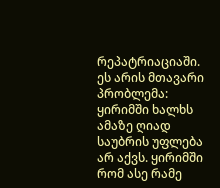რეპატრიაციაში. ეს არის მთავარი პრობლემა: ყირიმში ხალხს ამაზე ღიად საუბრის უფლება არ აქვს. ყირიმში რომ ასე რამე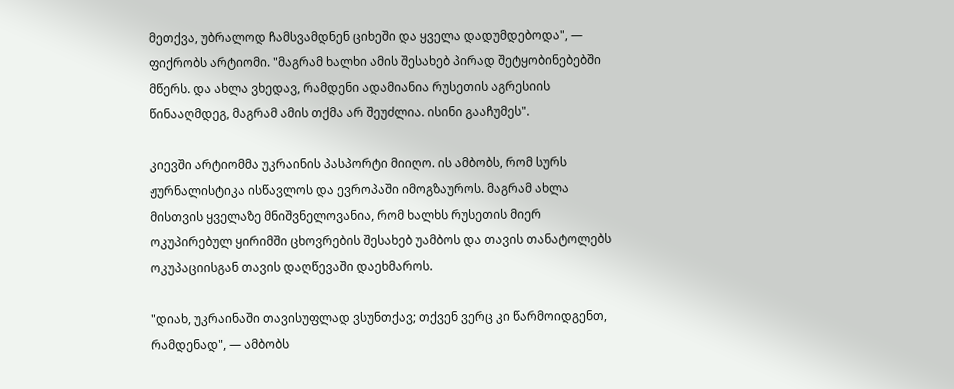მეთქვა, უბრალოდ ჩამსვამდნენ ციხეში და ყველა დადუმდებოდა", — ფიქრობს არტიომი. "მაგრამ ხალხი ამის შესახებ პირად შეტყობინებებში მწერს. და ახლა ვხედავ, რამდენი ადამიანია რუსეთის აგრესიის წინააღმდეგ, მაგრამ ამის თქმა არ შეუძლია. ისინი გააჩუმეს".

კიევში არტიომმა უკრაინის პასპორტი მიიღო. ის ამბობს, რომ სურს ჟურნალისტიკა ისწავლოს და ევროპაში იმოგზაუროს. მაგრამ ახლა მისთვის ყველაზე მნიშვნელოვანია, რომ ხალხს რუსეთის მიერ ოკუპირებულ ყირიმში ცხოვრების შესახებ უამბოს და თავის თანატოლებს ოკუპაციისგან თავის დაღწევაში დაეხმაროს.

"დიახ, უკრაინაში თავისუფლად ვსუნთქავ; თქვენ ვერც კი წარმოიდგენთ, რამდენად", — ამბობს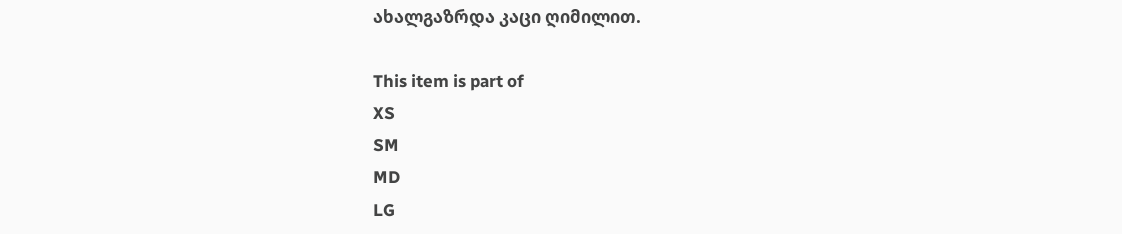ახალგაზრდა კაცი ღიმილით.

This item is part of
XS
SM
MD
LG